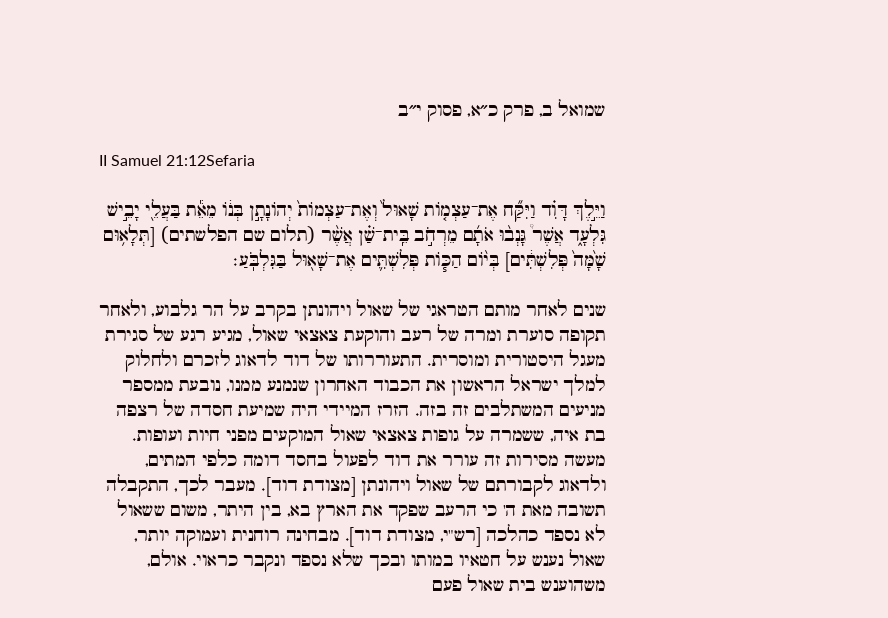שמואל ב, פרק כ״א, פסוק י״ב

II Samuel 21:12Sefaria

וַיֵּ֣לֶךְ דָּוִ֗ד וַיִּקַּ֞ח אֶת־עַצְמ֤וֹת שָׁאוּל֙ וְאֶת־עַצְמוֹת֙ יְהוֹנָתָ֣ן בְּנ֔וֹ מֵאֵ֕ת בַּעֲלֵ֖י יָבֵ֣ישׁ גִּלְעָ֑ד אֲשֶׁר֩ גָּנְב֨וּ אֹתָ֜ם מֵרְחֹ֣ב בֵּֽית־שַׁ֗ן אֲשֶׁ֨ר (תלום שם הפלשתים) [תְּלָא֥וּם שָׁ֙מָּה֙ פְּלִשְׁתִּ֔ים] בְּי֨וֹם הַכּ֧וֹת פְּלִשְׁתִּ֛ים אֶת־שָׁא֖וּל בַּגִּלְבֹּֽעַ׃

שנים לאחר מותם הטראגי של שאול ויהונתן בקרב על הר גלבוע, ולאחר תקופה סוערת ומרה של רעב והוקעת צאצאי שאול, מגיע רגע של סגירת מעגל היסטורית ומוסרית. התעוררותו של דוד לדאוג לזכרם ולחלוק למלך ישראל הראשון את הכבוד האחרון שנמנע ממנו, נובעת ממספר מניעים המשתלבים זה בזה. הזרז המיידי היה שמיעת חסדה של רצפה בת איה, ששמרה על גופות צאצאי שאול המוקעים מפני חיות ועופות. מעשה מסירות זה עורר את דוד לפעול בחסד דומה כלפי המתים, ולדאוג לקבורתם של שאול ויהונתן [מצודת דוד]. מעבר לכך, התקבלה תשובה מאת ה' כי הרעב שפקד את הארץ בא, בין היתר, משום ששאול לא נספד כהלכה [רש"י, מצודת דוד]. מבחינה רוחנית ועמוקה יותר, שאול נענש על חטאיו במותו ובכך שלא נספד ונקבר כראוי. אולם, משהוענש בית שאול פעם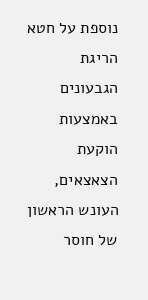נוספת על חטא הריגת הגבעונים באמצעות הוקעת הצאצאים, העונש הראשון של חוסר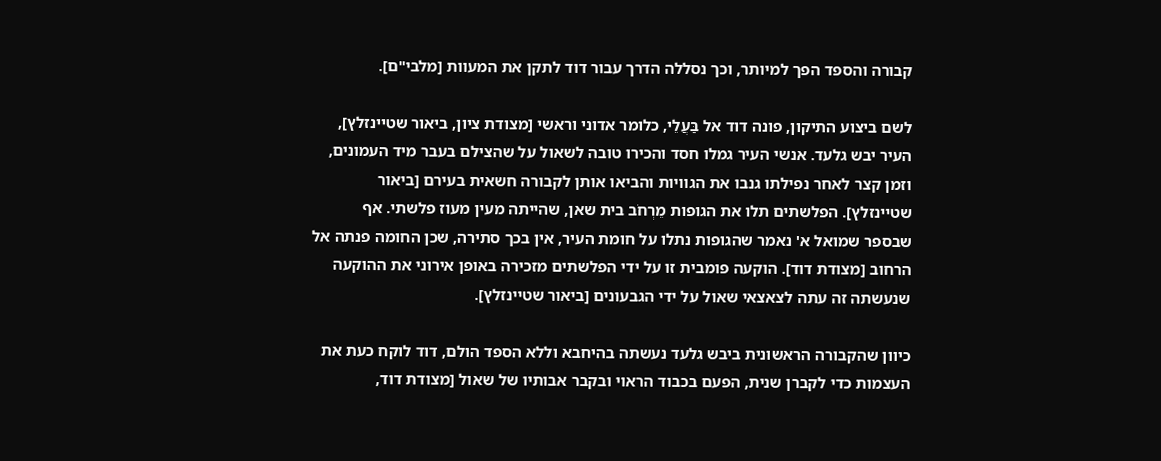קבורה והספד הפך למיותר, וכך נסללה הדרך עבור דוד לתקן את המעוות [מלבי"ם].

לשם ביצוע התיקון, פונה דוד אל בַּעֲלֵי, כלומר אדוני וראשי [מצודת ציון, ביאור שטיינזלץ], העיר יבש גלעד. אנשי העיר גמלו חסד והכירו טובה לשאול על שהצילם בעבר מיד העמונים, וזמן קצר לאחר נפילתו גנבו את הגוויות והביאו אותן לקבורה חשאית בעירם [ביאור שטיינזלץ]. הפלשתים תלו את הגופות מֵרְחֹב בית שאן, שהייתה מעין מעוז פלשתי. אף שבספר שמואל א' נאמר שהגופות נתלו על חומת העיר, אין בכך סתירה, שכן החומה פנתה אל הרחוב [מצודת דוד]. הוקעה פומבית זו על ידי הפלשתים מזכירה באופן אירוני את ההוקעה שנעשתה זה עתה לצאצאי שאול על ידי הגבעונים [ביאור שטיינזלץ].

כיוון שהקבורה הראשונית ביבש גלעד נעשתה בהיחבא וללא הספד הולם, דוד לוקח כעת את העצמות כדי לקברן שנית, הפעם בכבוד הראוי ובקבר אבותיו של שאול [מצודת דוד,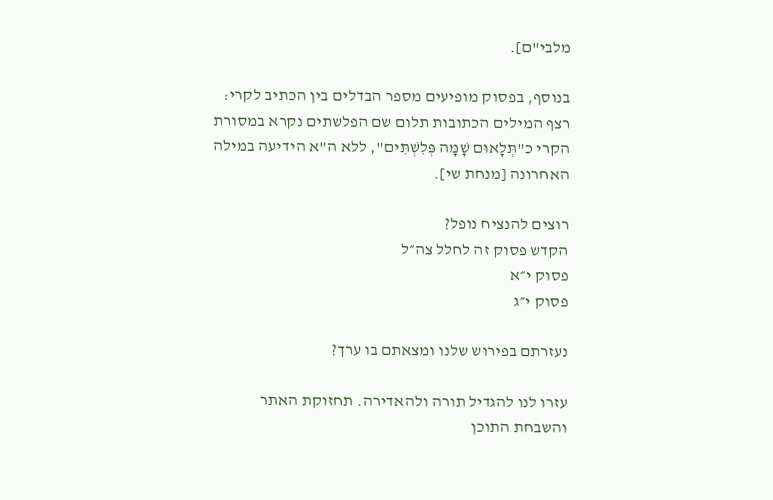מלבי"ם].

בנוסף, בפסוק מופיעים מספר הבדלים בין הכתיב לקרי: רצף המילים הכתובות תלום שם הפלשתים נקרא במסורת הקרי כ"תְּלָאוּם שָׁמָּה פְּלִשְׁתִּים", ללא ה"א הידיעה במילה האחרונה [מנחת שי].

רוצים להנציח נופל?
הקדש פסוק זה לחלל צה״ל
פסוק י״א
פסוק י״ג

נעזרתם בפירוש שלנו ומצאתם בו ערך?

עזרו לנו להגדיל תורה ולהאדירה. תחזוקת האתר והשבחת התוכן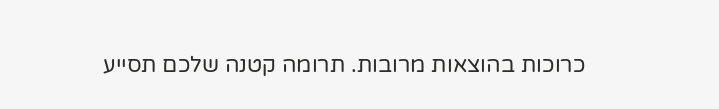כרוכות בהוצאות מרובות. תרומה קטנה שלכם תסייע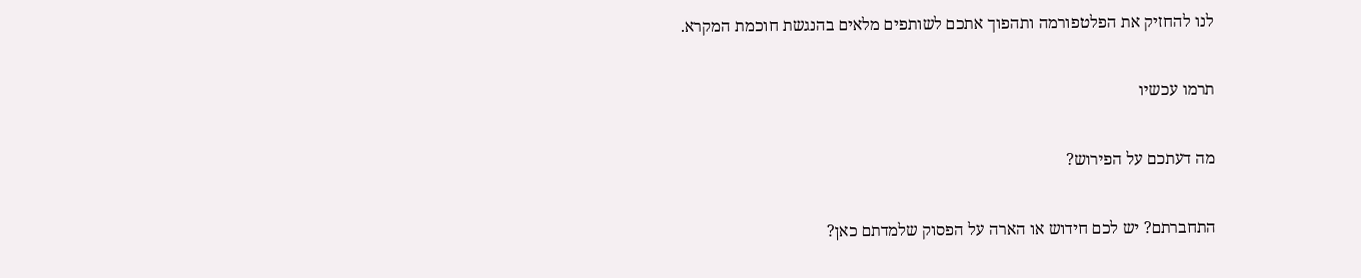לנו להחזיק את הפלטפורמה ותהפוך אתכם לשותפים מלאים בהנגשת חוכמת המקרא.

תרמו עכשיו

מה דעתכם על הפירוש?

התחברתם? יש לכם חידוש או הארה על הפסוק שלמדתם כאן?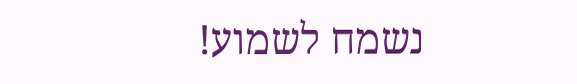נשמח לשמוע!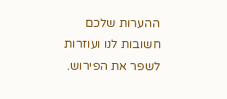ההערות שלכם חשובות לנו ועוזרות לשפר את הפירוש.